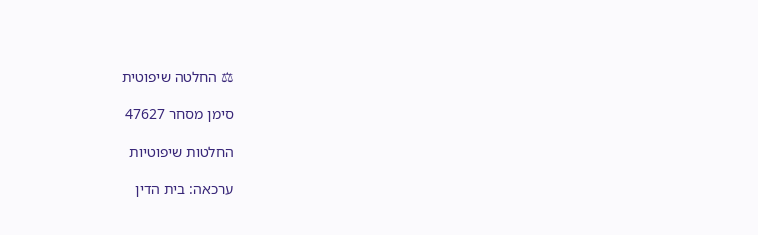⚖ החלטה שיפוטית

סימן מסחר 47627

החלטות שיפוטיות

ערכאה: בית הדין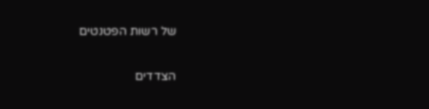של רשות הפטנטים

הצדדים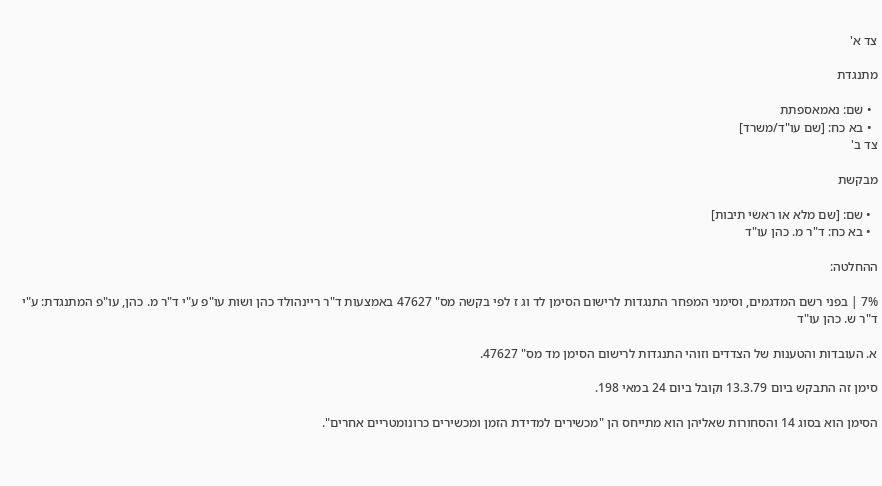צד א'

מתנגדת

  • שם: נאמאספתת
  • בא כח: [שם עו"ד/משרד]
צד ב'

מבקשת

  • שם: [שם מלא או ראשי תיבות]
  • בא כח: ד"ר מ. כהן עו"ד

ההחלטה:

7% | בפני רשם המדגמים, וסימני המפחר התנגדות לרישום הסימן לד וג ז לפי בקשה מס" 47627 באמצעות ד"ר ריינהולד כהן ושות עו"פ ע"י ד"ר מ. כהן, עו"פ המתנגדת: ע"י ד"ר ש. כהן עו"ד

א. העובדות והטענות של הצדדים וזוהי התנגדות לרישום הסימן מד מס" 47627.

סימן זה התבקש ביום 13.3.79 וקובל ביום 24 במאי 198.

הסימן הוא בסוג 14 והסחורות שאליהן הוא מתייחס הן "מכשירים למדידת הזמן ומכשירים כרונומטריים אחרים".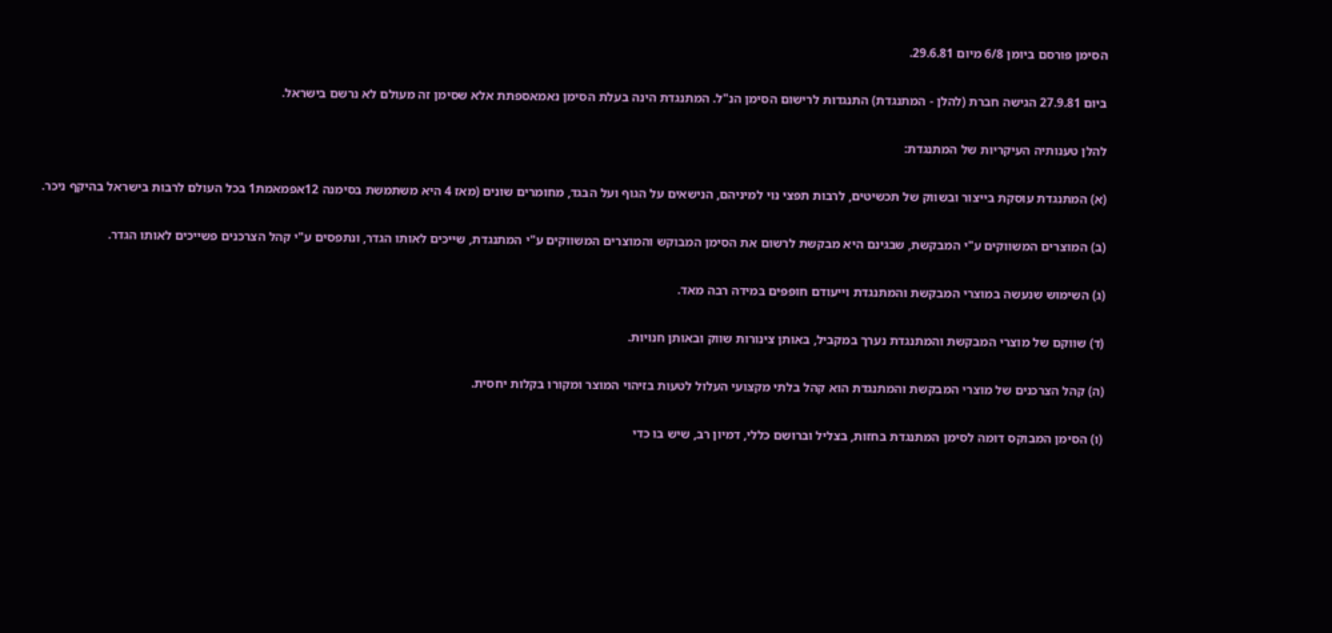הסימן פורסם ביומן 6/8 מיום 29.6.81.

ביום 27.9.81 הגישה חברת (להלן - המתנגדת) התנגדות לרישום הסימן הנ"ל. המתנגדת הינה בעלת הסימן נאמאספתת אלא שסימן זה מעולם לא נרשם בישראל.

להלן טענותיה העיקריות של המתנגדת:

(א) המתנגדת עוסקת בייצור ובשווק של תכשיטים, לרבות תפצי נוי למיניהם, הנישאים על הגוף ועל הבגד, מחומרים שונים (מאז 4 היא משתמשת בסימנה 12אפמאמת1 בכל העולם לרבות בישראל בהיקף ניכר.

(ב) המוצרים המשווקים ע"י המבקשת, שבגינם היא מבקשת לרשום את הסימן המבוקש והמוצרים המשווקים ע"י המתנגדת, שייכים לאותו הגדר, ונתפסים ע"י קהל הצרכנים פשייכים לאותו הגדר.

(ג) השימוש שנעשה במוצרי המבקשת והמתנגדת וייעודם חופפים במידה רבה מאד.

(ד) שווקם של מוצרי המבקשת והמתנגדת נערך במקביל, באותן צינורות שווק ובאותן חנויות.

(ה) קהל הצרכנים של מוצרי המבקשת והמתנגדת הוא קהל בלתי מקצועי העלול לטעות בזיהוי המוצר ומקורו בקלות יחסית.

(ו) הסימן המבוקס דומה לסימן המתנגדת בחזות, בצליל וברושם כללי, דמיון רב, שיש בו כדי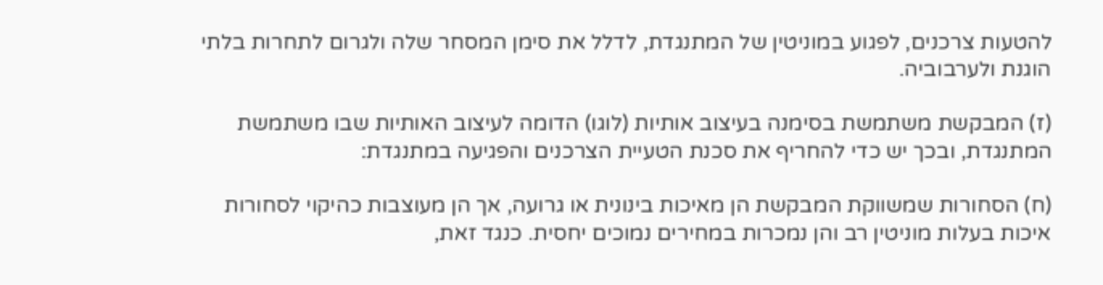להטעות צרכנים, לפגוע במוניטין של המתנגדת, לדלל את סימן המסחר שלה ולגרום לתחרות בלתי הוגנת ולערבוביה.

(ז) המבקשת משתמשת בסימנה בעיצוב אותיות (לוגו) הדומה לעיצוב האותיות שבו משתמשת המתנגדת, ובכך יש כדי להחריף את סכנת הטעיית הצרכנים והפגיעה במתנגדת:

(ח) הסחורות שמשווקת המבקשת הן מאיכות בינונית או גרועה, אך הן מעוצבות כהיקוי לסחורות איכות בעלות מוניטין רב והן נמכרות במחירים נמוכים יחסית. כנגד זאת,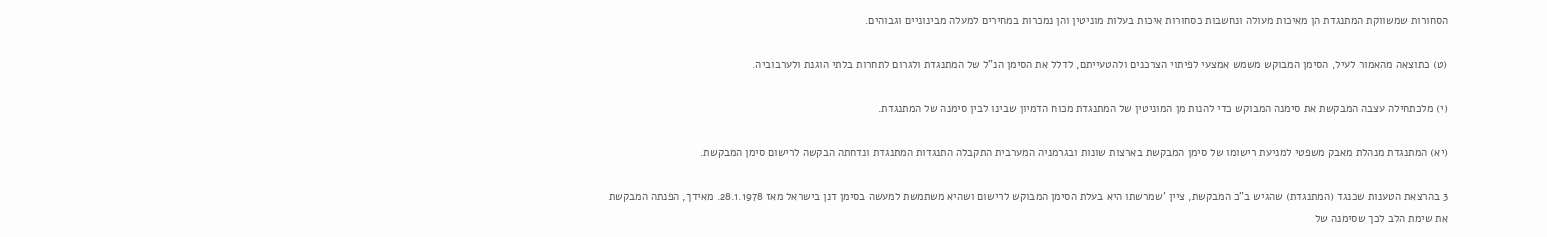הסחורות שמשווקת המתנגדת הן מאיכות מעולה ונחשבות כסחורות איכות בעלות מוניטין והן נמכרות במחירים למעלה מבינוניים וגבוהים.

(ט) כתוצאה מהאמור לעיל, הסימן המבוקש משמש אמצעי לפיתוי הצרכנים ולהטעייתם, לדלל את הסימן הנ"ל של המתנגדת ולגרום לתחרות בלתי הוגנת ולערבוביה.

(י) מלכתחילה עצבה המבקשת את סימנה המבוקש כדי להנות מן המוניטין של המתנגדת מכוח הדמיון שבינו לבין סימנה של המתנגדת.

(יא) המתנגדת מנהלת מאבק משפטי למניעת רישומו של סימן המבקשת בארצות שונות ובגרמניה המערבית התקבלה התנגדות המתנגדת ונדחתה הבקשה לרישום סימן המבקשת.

3 בהרצאת הטענות שכנגד (המתנגדת) שהגיש ב"כ המבקשת, ציין 'שמרשתו היא בעלת הסימן המבוקש לרישום ושהיא משתמשת למעשה בסימן דנן בישראל מאז 28.1.1978. מאידך, הפנתה המבקשת את שימת הלב לכך שסימנה של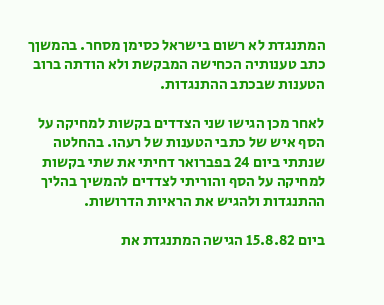המתנגדת לא רשום בישראל כסימן מסחר. בהמשןך כתב טענותיה הכחישה המבקשת ולא הודתה ברוב הטענות שבכתב ההתנגדות.

לאחר מכן הגישו שני הצדדים בקשות למחיקה על הסף איש של כתבי הטענות של רעהו. בהחלטה שנתתי ביום 24 בפברואר דחיתי את שתי בקשות למחיקה על הסף והוריתי לצדדים להמשיך בהליך ההתנגדות ולהגיש את הראיות הדרושות.

ביום 15.8.82 הגישה המתנגדת את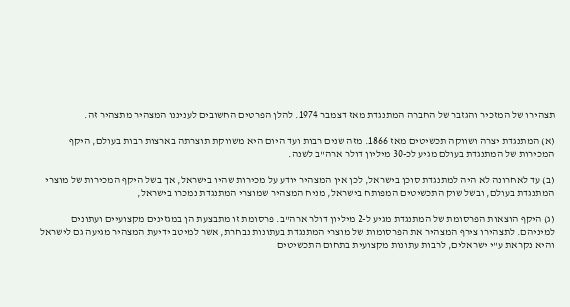תצהירו של המזכיר והגזבר של החברה המתנגדת מאז דצמבר 1974. להלן הפרטים החשובים לעניננו המצהיר מתצהיר זה.

(א) המתנגדת יצרה ושווקה תכשיטים מאז 1866. מזה שנים רבות ועד היום היא משווקת תוצרתה בארצות רבות בעולם, היקף המכירות של המתנגדת בעולם מגיע לכ-30 מיליון דולר ארה"ב לשנה.

(ב) עד לאחרונה לא היה למתנגדת סוכן בישראל, לכן אין המצהיר יודע על מכירות שהיו בישראל, אך בשל היקף המכירות של מוצרי המתנגדת בעולם, ובשל שוק התכשיטים המפותח בישראל, מניח המצהיר שמוצרי המתנגדת נמכרו בישראל,

(ג) היקף הוצאות הפרסומת של המתנגדת מגיע ל-2 מיליון דולר ארה"ב. פרסומת זו מתבצעת הן במגזינים מקצועיים ועתונים למיניהם. לתצהירו צירף המצהיר את הפרסומות של מוצרי המתנגדת בעתונות נבחרת, אשר למיטב ידיעת המצהיר מגיעה גם לישראל והיא נקראת ע"י ישראלים, לרבות עתונות מקצועית בתחום התכשיטים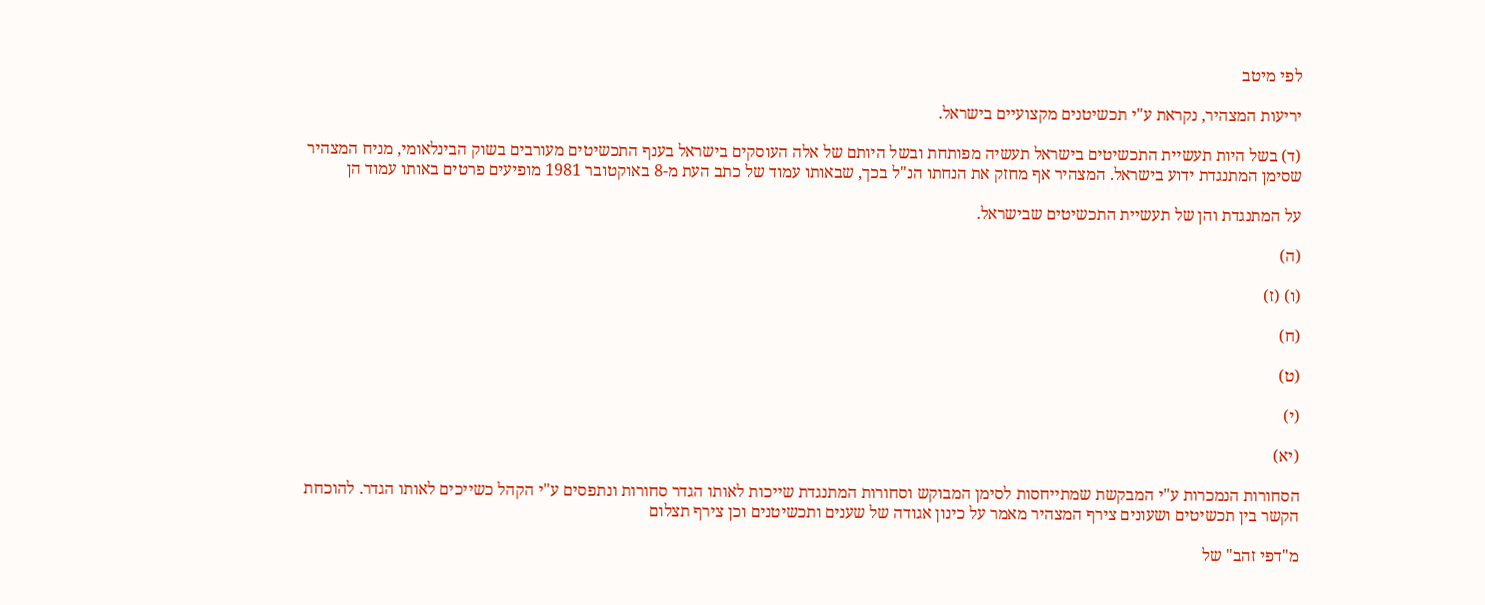לפי מיטב

יריעות המצהיר, נקראת ע"י תכשיטנים מקצועיים בישראל.

(ד) בשל היות תעשיית התכשיטים בישראל תעשיה מפותחת ובשל היותם של אלה העוסקים בישראל בענף התכשיטים מעורבים בשוק הבינלאומי, מניח המצהיר שסימן המתנגדת ידוע בישראל. המצהיר אף מחזק את הנחתו הנ"ל בכך, שבאותו עמוד של כתב העת מ-8 באוקטובר 1981 מופיעים פרטים באותו עמוד הן

על המתנגדת והן של תעשיית התכשיטים שבישראל.

(ה)

(ו) (ז)

(ח)

(ט)

(י)

(יא)

הסחורות הנמכרות ע"י המבקשת שמתייחסות לסימן המבוקש וסחורות המתנגדת שייכות לאותו הגדר סחורות ונתפסים ע"י הקהל כשייכים לאותו הגדר. להוכחת הקשר בין תכשיטים ושעונים צירף המצהיר מאמר על כינון אגודה של שענים ותכשיטנים וכן צירף תצלום

מ"דפי זהב" של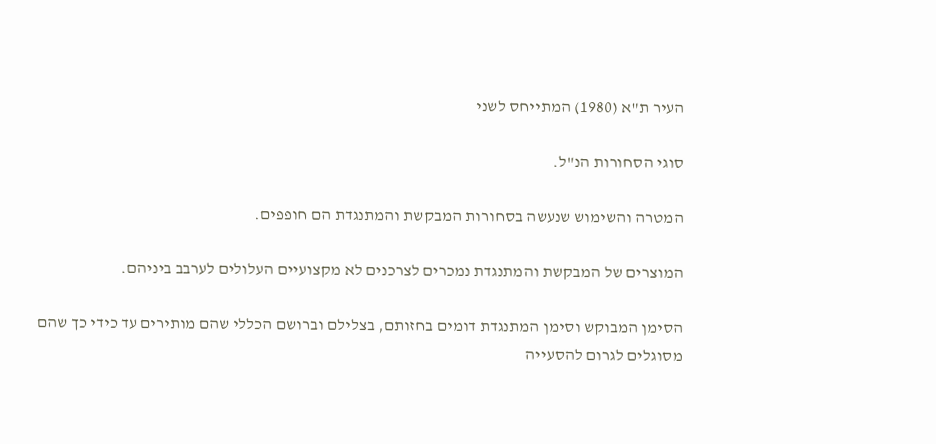העיר ת"א (1980) המתייחס לשני

סוגי הסחורות הנ"ל.

המטרה והשימוש שנעשה בסחורות המבקשת והמתנגדת הם חופפים.

המוצרים של המבקשת והמתנגדת נמכרים לצרכנים לא מקצועיים העלולים לערבב ביניהם.

הסימן המבוקש וסימן המתנגדת דומים בחזותם, בצלילם וברושם הכללי שהם מותירים עד כידי כך שהם מסוגלים לגרום להסעייה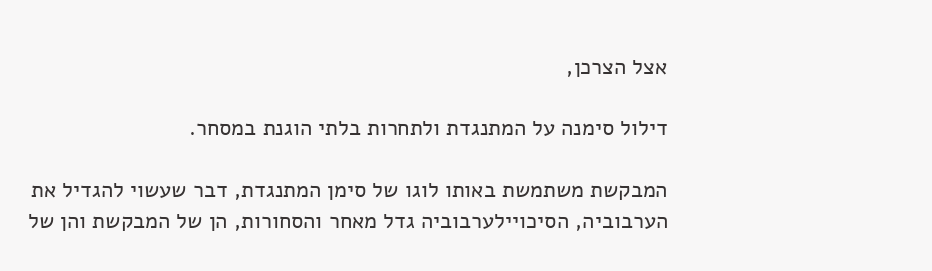אצל הצרכן,

דילול סימנה על המתנגדת ולתחרות בלתי הוגנת במסחר.

המבקשת משתמשת באותו לוגו של סימן המתנגדת, דבר שעשוי להגדיל את הערבוביה, הסיכויילערבוביה גדל מאחר והסחורות, הן של המבקשת והן של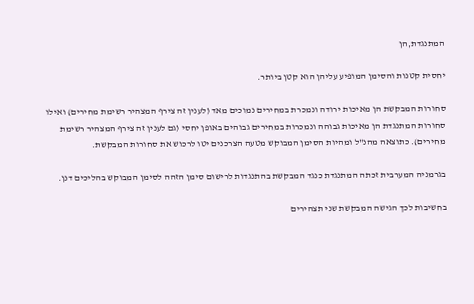המתנגדת,הן

יחסית קטנות והסימן המופיע עליהן הוא קטן ביותר.

סחורות המבקשת הן מאיכות ירודה ונמכרת במחירים נמוכים מאד (לענין זה צירף המצהיר רשימת מחירים) ואילו סחורות המתנגדת הן מאיכות גבוהה ונמכרות במחירים גבוהים באופן יחסי (גם לענין זה צירף המצהיר רשימת מחירים). כתוצאה מהנ"ל ומהיות הסימן המבוקש מטעה הצרכנים יטו לרכוש את סחורות המבקשת.

בגרמניה המערבית זכתה המתנגדת כנגד המבקשת בהתנגדות לרישום סימן הזהה לסימן המבוקש בהליכים דנן.

בחשיבות לכך הגישה המבקשת שני תצהירים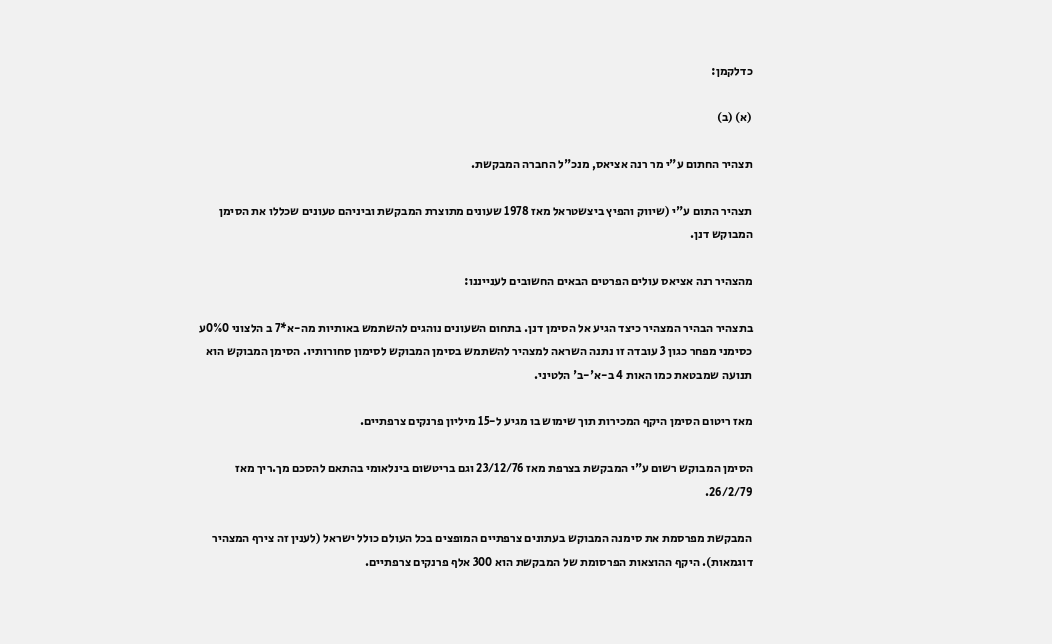כדלקמן:

(א) (ב)

תצהיר החתום ע"י מר רנה אציאס, מנכ"ל החברה המבקשת.

תצהיר התום ע"י (שיווק והפיץ ביצשטראל מאז 1978 שעונים מתוצרת המבקשת וביניהם טעונים שכללו את הסימן המבוקש דנן.

מהצהיר רנה אציאס עולים הפרטים הבאים החשובים לענייננו:

בתצהיר הבהיר המצהיר כיצד הגיע אל הסימן דנן. בתחום השעונים נוהגים להשתמש באותיות מה-א*7 ב הלצוני 0%0ע כסימני מפחר כגון 3 עובדה זו נתנה השראה למצהיר להשתמש בסימן המבוקש לסימון סחורותיו. הסימן המבוקש הוא תנועה שמבטאת כמו האות 4 ב-א'-ב' הלטיני.

מאז ריטום הסימן היקף המכירות תוך שימוש בו מגיע ל-15 מיליון פרנקים צרפתיים.

הסימן המבוקש רשום ע"י המבקשת בצרפת מאז 23/12/76 וגם בריטשום בינלאומי בהתאם להסכם מך.ריך מאז 26/2/79.

המבקשת מפרסמת את סימנה המבוקש בעתונים צרפתיים המופצים בכל העולם כולל ישראל (לענין זה צירף המצהיר דוגמאות). היקף ההוצאות הפרסומת של המבקשת הוא 300 אלף פרנקים צרפתיים.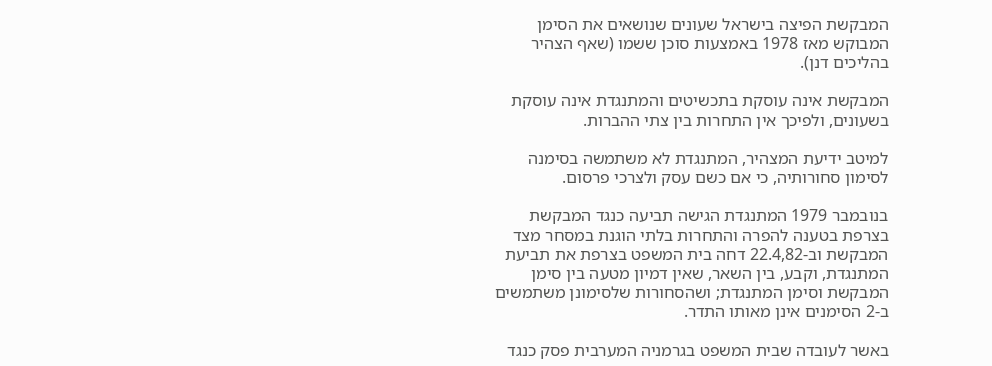המבקשת הפיצה בישראל שעונים שנושאים את הסימן המבוקש מאז 1978 באמצעות סוכן ששמו (שאף הצהיר בהליכים דנן).

המבקשת אינה עוסקת בתכשיטים והמתנגדת אינה עוסקת בשעונים, ולפיכך אין התחרות בין צתי ההברות.

למיטב ידיעת המצהיר, המתנגדת לא משתמשה בסימנה לסימון סחורותיה, כי אם כשם עסק ולצרכי פרסום.

בנובמבר 1979 המתנגדת הגישה תביעה כנגד המבקשת בצרפת בטענה להפרה והתחרות בלתי הוגנת במסחר מצד המבקשת וב-22.4,82 דחה בית המשפט בצרפת את תביעת המתנגדת, וקבע, בין השאר, שאין דמיון מטעה בין סימן המבקשת וסימן המתנגדת; ושהסחורות שלסימונן משתמשים ב-2 הסימנים אינן מאותו התדר.

באשר לעובדה שבית המשפט בגרמניה המערבית פסק כנגד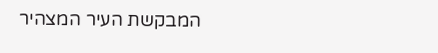המבקשת העיר המצהיר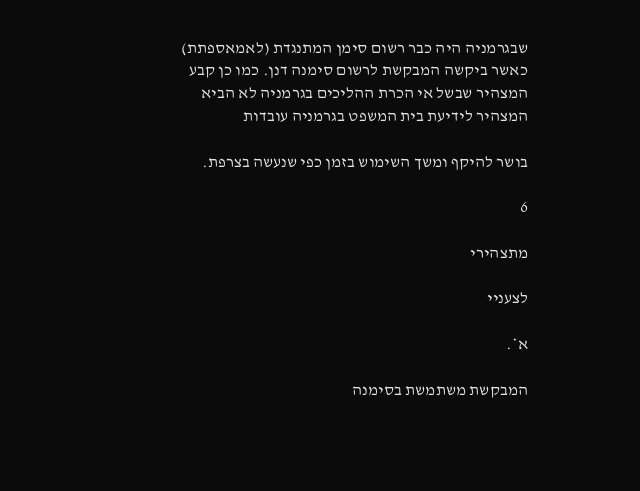שבגרמניה היה כבר רשום סימן המתנגדת (לאמאספתת) כאשר ביקשה המבקשת לרשום סימנה דנן. כמו כן קבע המצהיר שבשל אי הכרת ההליכים בגרמניה לא הביא המצהיר לידיעת בית המשפט בגרמניה עובדות

בושר להיקף ומשך השימוש בזמן כפי שנעשה בצרפת.

6

מתצהירי

לצעניי

א*.

המבקשת משתמשת בסימנה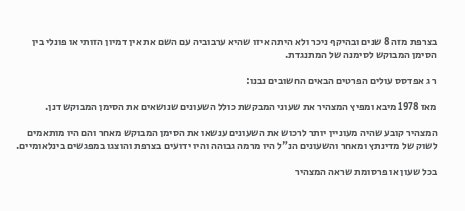בצרפת מזה 8 שנים ובהיקף ניכר ולא היתה איזו שהיא ערבוביה עם השם את אין דמיון הזותי או פונלי בין הסימן המבוקש לסימנה של המתנגדת.

ר ג אפדסס עולים הפרטים הבאים החשובים נבנו:

מאז 1978 מיבא ומפיץ המצהיר את שעוני המבקשת כולל השעונים שנושאים את הסימן המבוקש דנן.

המצהיר קובע שהיה מעוניין יותר לרכוש את השעונים ענשאו את הסימן המבוקש מאחר והם היו מותאמים לשוק של מדינתץ ומאחר והשעונים הנ"ל היו מרמה גבוהה והיו ידועים בצרפת והוצגו במפגשים בינלאומיים.

בכל שעון או פרסומת שראה המצהיר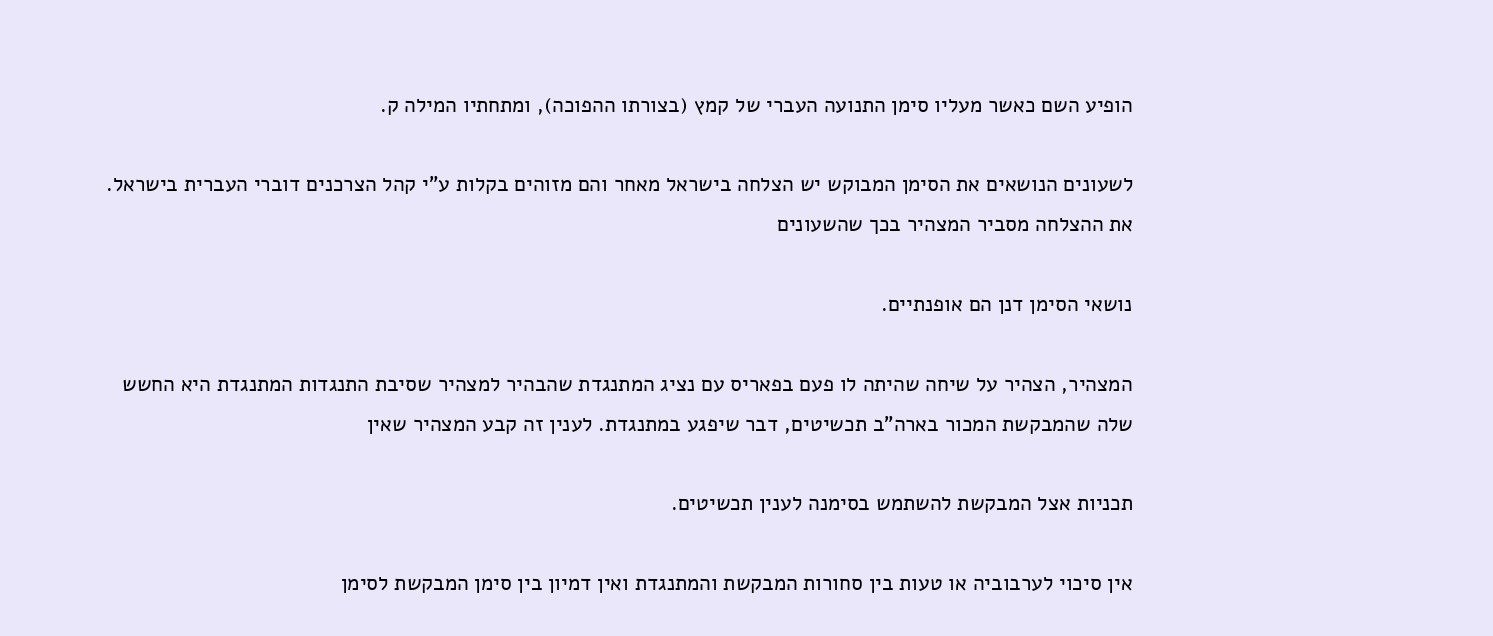הופיע השם כאשר מעליו סימן התנועה העברי של קמץ (בצורתו ההפוכה), ומתחתיו המילה ק.

לשעונים הנושאים את הסימן המבוקש יש הצלחה בישראל מאחר והם מזוהים בקלות ע"י קהל הצרכנים דוברי העברית בישראל. את ההצלחה מסביר המצהיר בכך שהשעונים

נושאי הסימן דנן הם אופנתיים.

המצהיר, הצהיר על שיחה שהיתה לו פעם בפאריס עם נציג המתנגדת שהבהיר למצהיר שסיבת התנגדות המתנגדת היא החשש שלה שהמבקשת המכור בארה"ב תכשיטים, דבר שיפגע במתנגדת. לענין זה קבע המצהיר שאין

תכניות אצל המבקשת להשתמש בסימנה לענין תכשיטים.

אין סיכוי לערבוביה או טעות בין סחורות המבקשת והמתנגדת ואין דמיון בין סימן המבקשת לסימן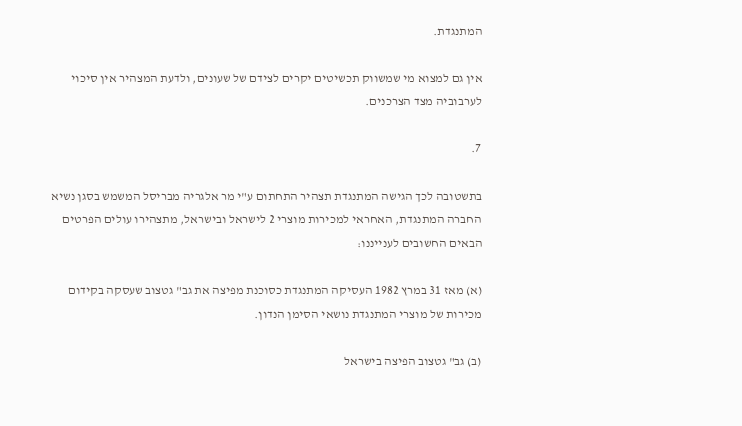המתנגדת.

אין גם למצוא מי שמשווק תכשיטים יקרים לצידם של שעונים, ולדעת המצהיר אין סיכוי לערבוביה מצד הצרכנים.

7.

בתשטובה לכך הגישה המתנגדת תצהיר התחתום ע"י מר אלגריה מבריסל המשמש בסגן נשיא החברה המתנגדת, האחראי למכירות מוצרי 2 לישראל ובישראל, מתצהירו עולים הפרטים הבאים החשובים לענייננו:

(א) מאז 31 במרץ 1982 העסיקה המתנגדת כסוכנת מפיצה את גב" גטצוב שעסקה בקידום מכירות של מוצרי המתנגדת נושאי הסימן הנדון.

(ב) גב" גטצוב הפיצה בישראל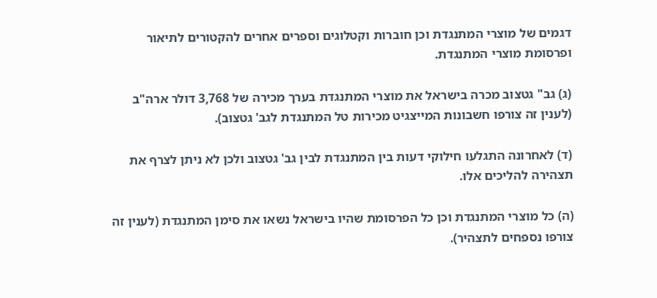דגמים של מוצרי המתנגדת וכן חוברות וקטלוגים וספרים אחרים להקטורים לתיאור ופרסומת מוצרי המתנגדת.

(ג) גב" גטצוב מכרה בישראל את מוצרי המתנגדת בערך מכירה של 3,768 דולר ארה"ב (לענין זה צורפו חשבונות המייצגיט מכירות טל המתנגדת לגב' גטצוב).

(ד) לאחרונה התגלעו חילוקי דעות בין המתנגדת לבין גב' גטצוב ולכן לא ניתן לצרף את תצהירה להליכים אלו.

(ה) כל מוצרי המתנגדת וכן כל הפרסומת שהיו בישראל נשאו את סימן המתנגדת (לענין זה צורפו נספחים לתצהיר).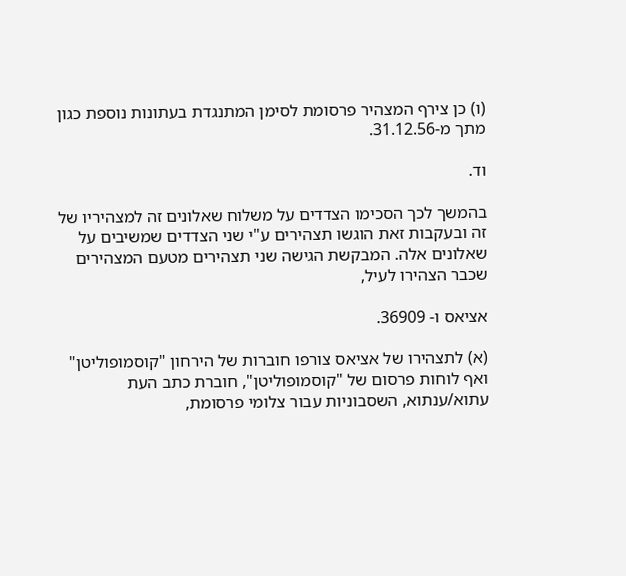(ו) כן צירף המצהיר פרסומת לסימן המתנגדת בעתונות נוספת כגון מתך מ-31.12.56.

וד.

בהמשך לכך הסכימו הצדדים על משלוח שאלונים זה למצהיריו של זה ובעקבות זאת הוגשו תצהירים ע"י שני הצדדים שמשיבים על שאלונים אלה. המבקשת הגישה שני תצהירים מטעם המצהירים שכבר הצהירו לעיל,

אציאס ו- 36909.

(א) לתצהירו של אציאס צורפו חוברות של הירחון "קוסמופוליטן" ואף לוחות פרסום של "קוסמופוליטן", חוברת כתב העת עתוא/ענתוא, השסבוניות עבור צלומי פרסומת,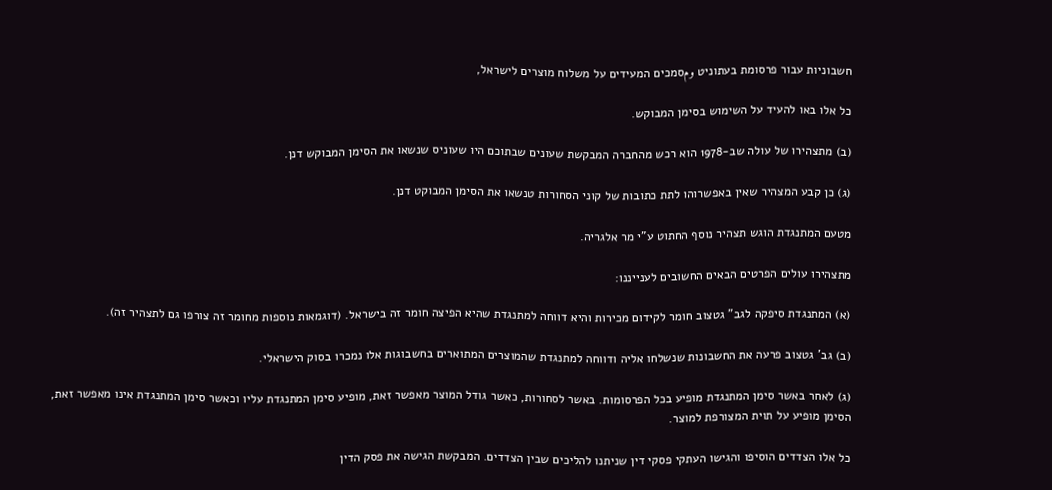חשבוניות עבור פרסומת בעתוניט ومסמכים המעידים על משלוח מוצרים לישראל,

כל אלו באו להעיד על השימוש בסימן המבוקש.

(ב) מתצהירו של עולה שב-1978 הוא רכש מהחברה המבקשת שעונים שבתוכם היו שעוניס שנשאו את הסימן המבוקש דנן.

(ג) כן קבע המצהיר שאין באפשרוהו לתת כתובות של קוני הסחורות טנשאו את הסימן המבוקט דנן.

מטעם המתנגדת הוגש תצהיר נוסף החתוט ע"י מר אלגריה.

מתצהירו עולים הפרטים הבאים החשובים לענייננו:

(א) המתנגדת סיפקה לגב" גטצוב חומר לקידום מכירות והיא דווחה למתנגדת שהיא הפיצה חומר זה בישראל. (דוגמאות נוספות מחומר זה צורפו גם לתצהיר זה).

(ב) גב' גטצוב פרעה את החשבונות שנשלחו אליה ודווחה למתנגדת שהמוצרים המתוארים בחשבוגות אלו נמכרו בסוק הישראלי.

(ג) לאחר באשר סימן המתנגדת מופיע בכל הפרסומות. באשר לסחורות, כאשר גודל המוצר מאפשר זאת, מופיע סימן המתנגדת עליו וכאשר סימן המתנגדת אינו מאפשר זאת, הסימן מופיע על תוית המצורפת למוצר.

כל אלו הצדדים הוסיפו והגישו העתקי פסקי דין שניתנו להליכים שבין הצדדים. המבקשת הגישה את פסק הדין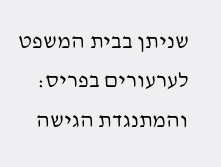שניתן בבית המשפט לערעורים בפריס: והמתנגדת הגישה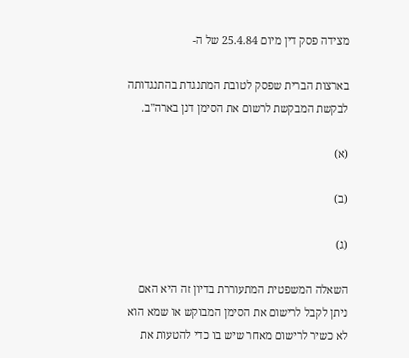מצידה פסק דין מיום 25.4.84 של ה-

בארצות הברית שפסק לטובת המתנגדת בהתנגדותה לבקשת המבקשת לרשום את הסימן דנן בארה"ב.

(א)

(ב)

(ג)

השאלה המשפטית המתעוררת בדיון זה היא האם ניתן לקבל לרישום את הסימן המבוקש או שמא הוא לא כשיר לרישום מאחר שיש בו כדי להטעות את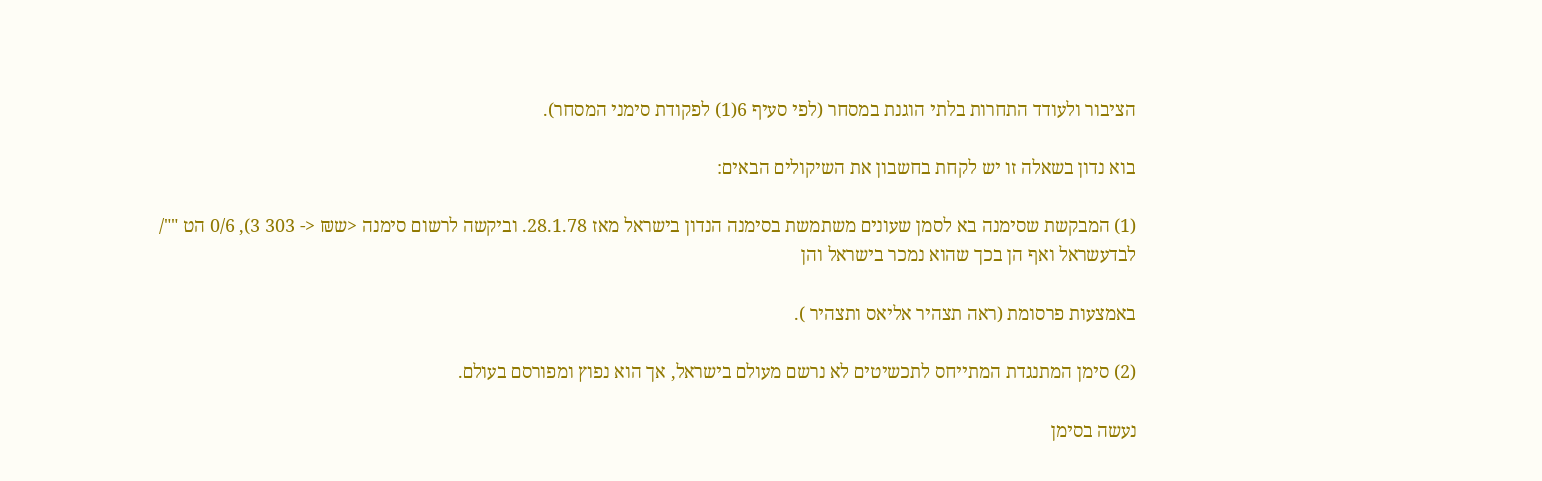הציבור ולעודד התחרות בלתי הוגנת במסחר (לפי סעיף 6(1) לפקודת סימני המסחר).

בוא נדון בשאלה זו יש לקחת בחשבון את השיקולים הבאים:

(1) המבקשת שסימנה בא לסמן שעונים משתמשת בסימנה הנדון בישראל מאז 28.1.78. וביקשה לרשום סימנה <ש₪ <- 303 3), 0/6 הט ""/ לבדעשראל ואף הן בכך שהוא נמכר בישראל והן

באמצעות פרסומת (ראה תצהיר אליאס ותצהיר ).

(2) סימן המתנגדת המתייחס לתכשיטים לא נרשם מעולם בישראל, אך הוא נפוץ ומפורסם בעולם.

נעשה בסימן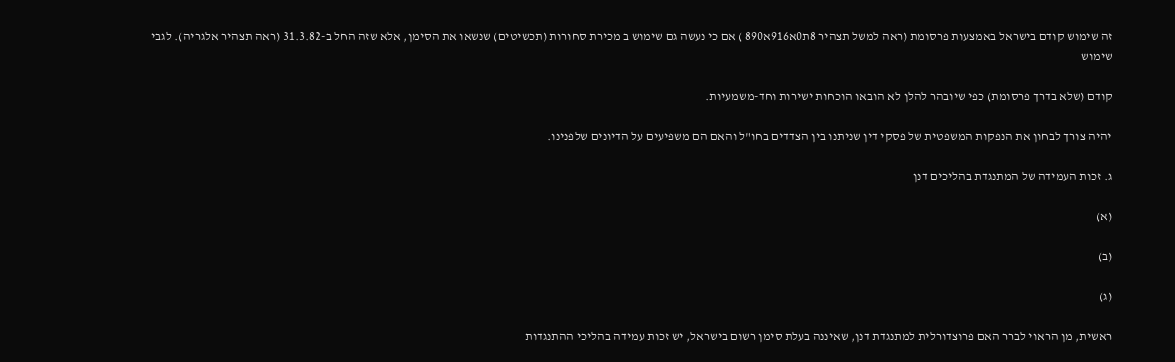זה שימוש קודם בישראל באמצעות פרסומת (ראה למשל תצהיר 8ת0א916א890 ) אם כי נעשה גם שימוש ב מכירת סחורות (תכשיטים) שנשאו את הסימן, אלא שזה החל ב-31.3.82 (ראה תצהיר אלגריה). לגבי שימוש

קודם (שלא בדרך פרסומת) כפי שיובהר להלן לא הובאו הוכחות ישירות וחד-משמעיות.

יהיה צורך לבחון את הנפקות המשפטית של פסקי דין שניתנו בין הצדדים בחו"ל והאם הם משפיעים על הדיונים שלפנינו.

ג. זכות העמידה של המתנגדת בהליכים דנן

(א)

(ב)

(ג)

ראשית, מן הראוי לברר האם פרוצדורלית למתנגדת דנן, שאיננה בעלת סימן רשום בישראל, יש זכות עמידה בהליכי ההתנגדות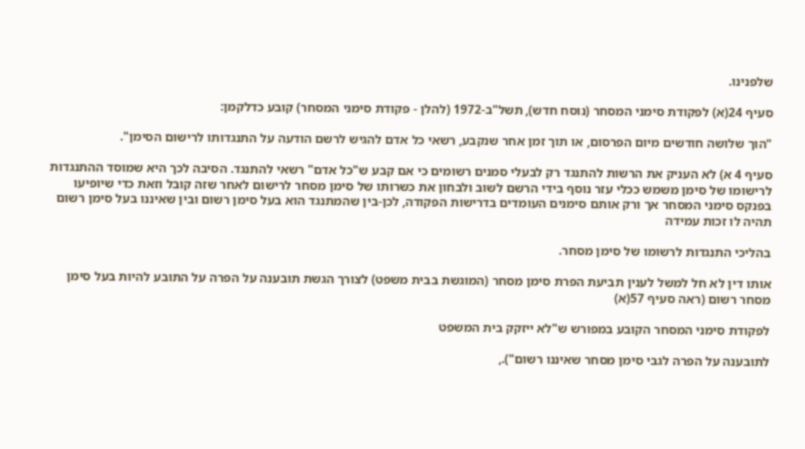שלפנינו.

סעיף 24(א) לפקודת סימני המסחר (נוסח חדש), תשל"ב-1972 (להלן - פקודת סימני המסחר) קובע כדלקמן:

"הוך שלושה חודשים מיום הפרסום, או תוך זמן אחר שנקבע, רשאי כל אדם להגיש לרשם הודעה על התנגדותו לרישום הסימן".

סעיף 4 א) לא העניק את הרשות להתנגד רק לבעלי סמנים רשומים כי אם קבע ש"כל אדם" רשאי להתנגד. הסיבה לכך היא שמוסד ההתנגדות לרישומו של סימן משמש ככלי עזר נוסף בידי הרשם לשוב ולבחון את כשרותו של סימן מסחר לרישום לאחר שזה קובל וזאת כדי שיופיעו בפנקס סימני המסחר אך ורק אותם סימנים העומדים בדרישות הפקודה, לכן-בין שהמתנגד הוא בעל סימן רשום ובין שאיננו בעל סימן רשום תהיה לו זכות עמידה

בהליכי התנגדות לרשומו של סימן מסחר.

אותו דין לא חל למשל לענין תביעת הפרת סימן מסחר (המוגשת בבית משפט) לצורך הגשת תובענה על הפרה על התובע להיות בעל סימן מסחר רשום (ראה סעיף 57(א)

לפקודת סימני המסחר הקובע במפורש ש"לא ייזקק בית המשפט

לתובענה על הפרה לגבי סימן מסחר שאיננו רשום").,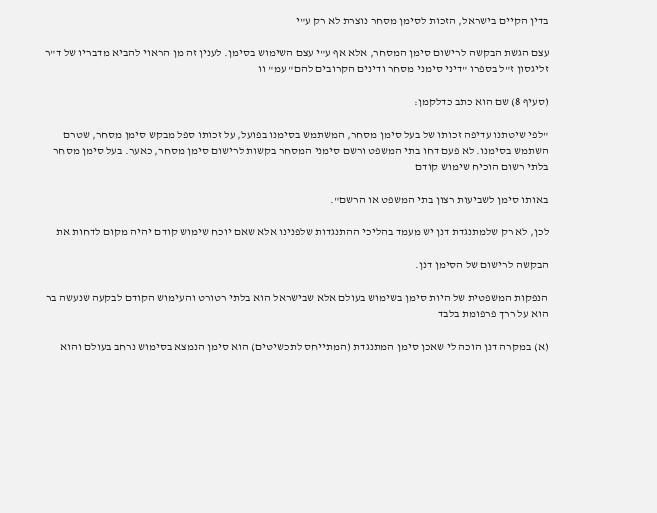בדין הקיים בישראל, הזכות לסימן מסחר נוצרת לא רק ע"י

עצם הגשת הבקשה לרישום סימן המסחר, אלא אף ע"י עצם השימוש בסימן. לענין זה מן הראוי להביא מדבריו של ד"ר זליגסון ז"ל בספרו "דיני סימני מסחר ודינים הקרובים להם" עמ" וו

(סעיף 8) שם הוא כתב כדלקמן:

"לפי שיטתנו עדיפה זכותו של בעל סימן מסחר, המשתמש בסימנו בפועל, על זכותו ספל מבקש סימן מסחר, שטרם השתמש בסימנו. לא פעם דחו בתי המשפט ורשם סימני המסחר בקשות לרישום סימן מסחר, כאער. בעל סימן מסחר בלתי רשום הוכיח שימוש קודם

באותו סימן לשביעות רצון בתי המשפט או הרשם".

לכן, לא רק שלמתנגדת דנן יש מעמד בהליכי ההתנגדות שלפנינו אלא שאם יוכח שימוש קודם יהיה מקום לדחות את

הבקשה לרישום של הסימן דנן.

הנפקות המשפטית של היות סימן בשימוש בעולם אלא שבישראל הוא בלתי רטורט והעימוש הקודם לבקעה שנעשה בר הוא על ררך פרפומת בלבד

(א) במקרה דנן הוכה לי שאכן סימן המתנגדת (המתייחס לתכשיטים) הוא סימן הנמצא בסימוש נרחב בעולם והוא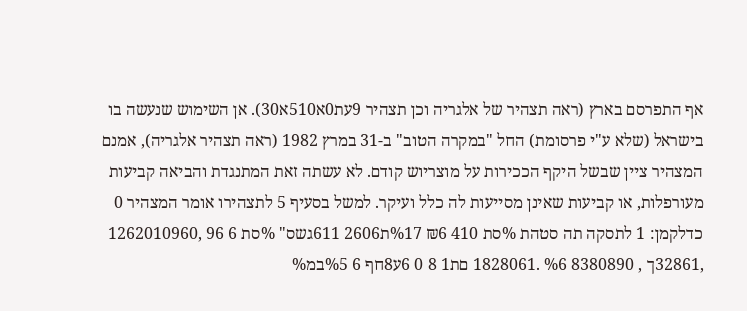אף התפרסם בארץ (ראה תצהיר של אלגריה וכן תצהיר 9עת0א510א30). אן השימוש שנעשה בו בישראל (שלא ע"י פרסומת) החל "במקרה הטוב" ב-31 במרץ 1982 (ראה תצהיר אלגריה), אמנם המצהיר ציין שבשל היקף הככירות על מוצריוש קודם. לא עשתה זאת המתנגדת והביאה קביעות מעורפלות, או קביעות שאינן מסייעות לה כלל ועיקר. למשל בסעיף 5 לתצהירו אומר המצהיר 0 כדלקמן: 1 לתסקה תה סטהת %סת 410 ₪6 %17ת2606 611גשס" %סת 6 96 ,1262010960 ,32861ך , 8380890 %6 .1828061 םת1 8 0 6ע8חף 6 %5במ%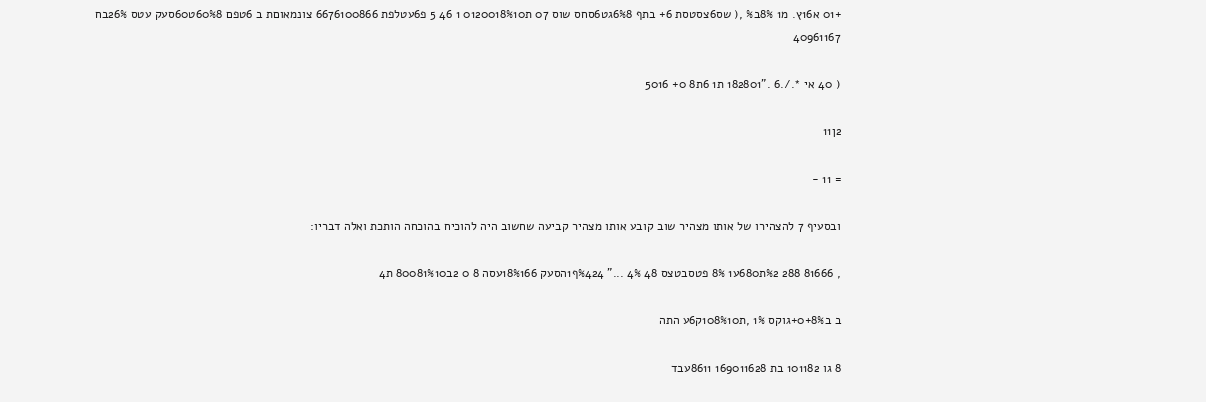+01 א16ץ. מ1 8%ב% ,( שס6צסטסת 6+ בתף 6%8גט6סחס שוס 07 ת0120018%10 1 46 5 פ6עטלפת 6676100866 צונמאוםת ב 6טפם 60%8ט60סעק עטס 26%בח 40961167

( 40 אי *./.6 ."182801 ת1 6ת8 0+ 5016

2ן11

= 11 -

ובסעיף 7 להצהירו של אותו מצהיר שוב קובע אותו מצהיר קביעה שחשוב היה להוכיח בהוכחה הותכת ואלה דבריו:

, 81666 288 %2ת680ע1 8% פטסבטצס 48 4% ..." %424ף1הסעק 18%166עסה 8 0 2ב80081%10 ת4

ב ב0+8%+גוקס 1% ,ת108%10ק6ע התה

8 גו 101182 בת 169011628 8611עבד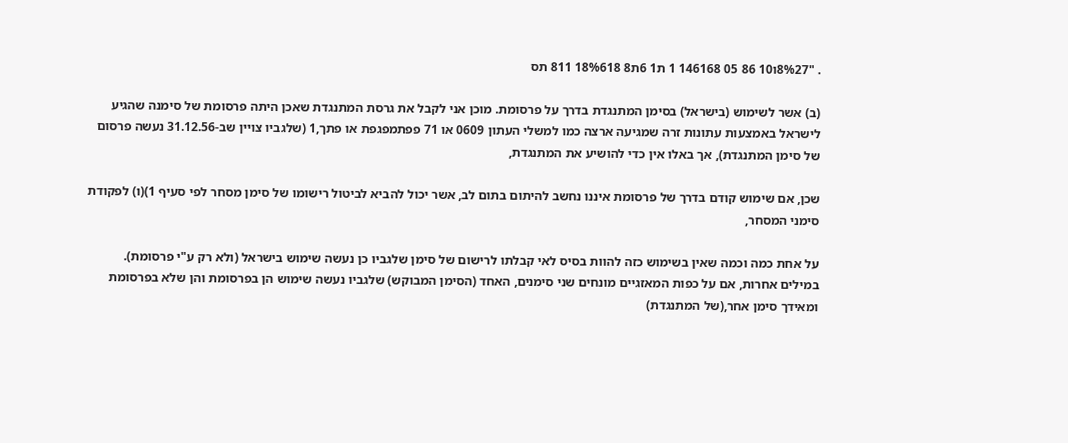. "8%27ו10 86 05 146168 1 ת1 6ת8 18%618 811 תס

(ב) אשר לשימוש (בישראל) בסימן המתנגדת בדרך על פרסומת. מוכן אני לקבל את גרסת המתנגדת שאכן היתה פרסומת של סימנה שהגיע לישראל באמצעות עתונות זרה שמגיעה ארצה כמו למשלי העתון 0609 או 71 פפתמפגפת או פתך,1 (שלגביו צויין שב-31.12.56 נעשה פרסום של סימן המתנגדת), אך באלו אין כדי להושיע את המתנגדת,

שכן, אם שימוש קודם בדרך של פרסומת איננו נחשב להיתום בתום לב, אשר יכול להביא לביטול רישומו של סימן מסחר לפי סעיף 1)(ו) לפקודת סימני המסחר,

על אחת כמה וכמה שאין בשימוש כזה להוות בסיס לאי קבלתו לרישום של סימן שלגביו כן נעשה שימוש בישראל (ולא רק ע"י פרסומת). במילים אחרות, אם על כפות המאזגיים מונחים שני סימנים, האחד (הסימן המבוקש) שלגביו נעשה שימוש הן בפרסומת והן שלא בפרסומת ומאידך סימן אחר,(של המתנגדת)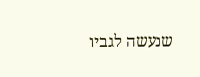שנעשה לגביו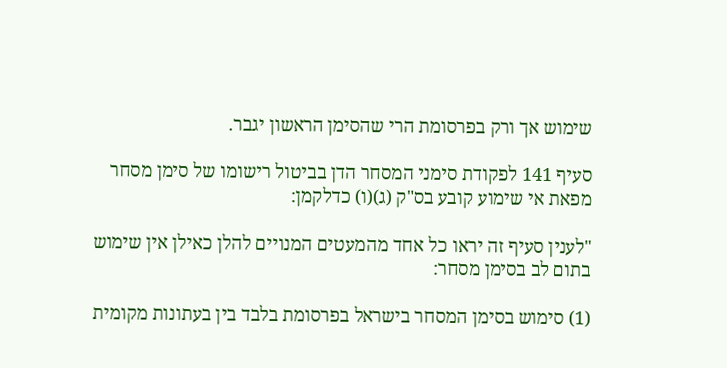שימוש אך ורק בפרסומת הרי שהסימן הראשון יגבר.

סעיף 141 לפקודת סימני המסחר הדן בביטול רישומו של סימן מסחר מפאת אי שימוע קובע בס"ק (ג)(ו) כדלקמן:

"לענין סעיף זה יראו כל אחד מהמעטים המנויים להלן כאילן אין שימוש בתום לב בסימן מסחר:

(1) סימוש בסימן המסחר בישראל בפרסומת בלבד בין בעתונות מקומית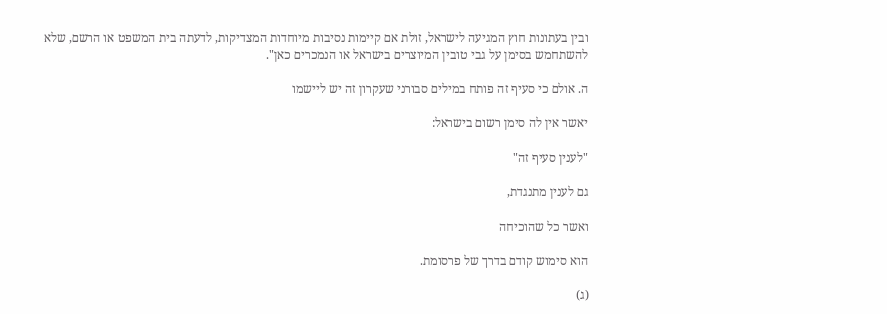ובין בעתונות חוץ המגיעה לישראל, זולת אם קיימות נסיבות מיוחדות המצדיקות, לדעתה בית המשפט או הרשם, שלא להשתחמש בסימן על גבי טובין המיוצרים בישראל או הנמכרים כאן".

ה. אולם כי סעיף זה פותח במילים סבורני שעקרון זה יש ליישמו

יאשר אין לה סימן רשום בישראל:

"לענין סעיף זה"

גם לענין מתנגדת,

ואשר כל שהוכיחה

הוא סימוש קודם בדרך של פרסומת.

(ג)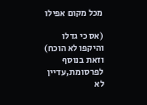מכל מקום אפילו

(אס כי גדלו והיקפו לא הוכח) וזאת בנוסף לפרסומת,עדיין לא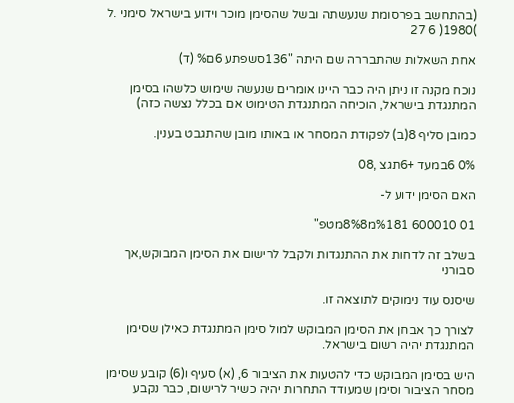(בהתחשב בפרסומת שנעשתה ובשל שהסימן מוכר וידוע בישראל סימני .ל )1980( 6 27

אחת השאלות שהתבררה שם היתה "136סשפתע 6ם% (ד)

נוכח מקנה זו ניתן היה כבר היינו אומרים שנעשה שימוש כלשהו בסימן המתנגדת בישראל, הוכיחה המתנגדת הטימוט אם בכלל נצשה כזה)

כמובן סליף 8(ב) לפקודת המסחר או באותו מובן שהתגבט בענין.

0% 6במעד +6תגצ ,08

האם הסימן ידוע ל-

01 600010 %181מ8%8מטפ"

בשלב זה לדחות את ההתנגדות ולקבל לרישום את הסימן המבוקש,אך סבורני

שיסנס עוד נימוקים לתוצאה זו.

לצורך כך אבחן את הסימן המבוקש למול סימן המתנגדת כאילן שסימן המתנגדת יהיה רשום בישראל.

היש בסימן המבוקש כדי להטעות את הציבור 6, (א) סעיף ו(6) קובע שסימן מסחר הציבור וסימן שמעודד התחרות יהיה כשיר לרישום, כבר נקבע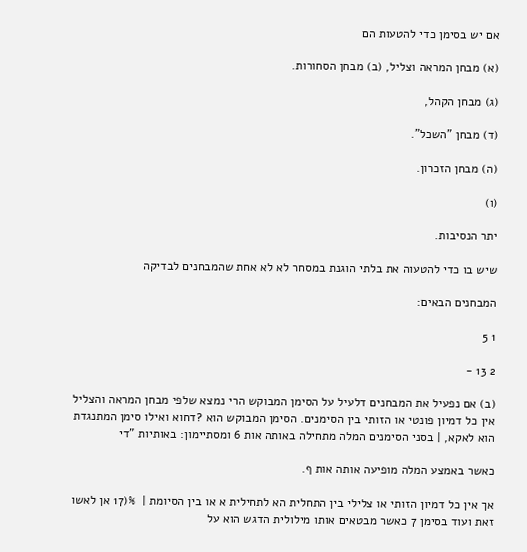אם יש בסימן כדי להטעות הם

(א) מבחן המראה וצליל, (ב) מבחן הסחורות.

(ג) מבחן הקהל,

(ד) מבחן "השכל".

(ה) מבחן הזכרון.

(ו)

יתר הנסיבות.

שיש בו כדי להטעוה את בלתי הוגנת במסחר לא לא אחת שהמבחנים לבדיקה

המבחנים הבאים:

1 5

2 13 -

(ב) אם נפעיל את המבחנים דלעיל על הסימן המבוקש הרי נמצא שלפי מבחן המראה והצליל אין כל דמיון פונטי או הזותי בין הסימנים. הסימן המבוקש הוא ?דחוא ואילו סימן המתנגדת הוא לאקא, | בסני הסימנים המלה מתחילה באותה אות 6 ומסתיימון: באותיות "די

כאשר באמצע המלה מופיעה אותה אות ף.

אך אין כל דמיון הזותי או צלילי בין התחלית הא לתחילית א או בין הסיומת |  %(17 אן לאשו זאת ועוד בסימן 7 כאשר מבטאים אותו מילולית הדגש הוא על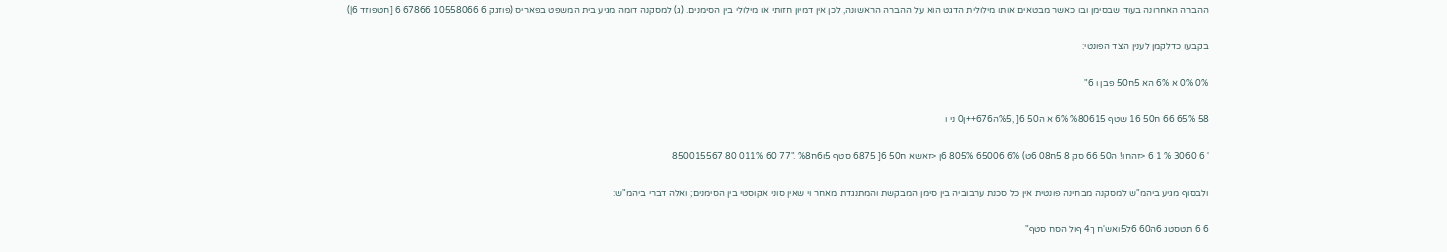ההברה האחרונה בעוד שבסימן ובו כאשר מבטאים אותו מילולית הדגט הוא על ההברה הראשונה, לכן אין דמיון חזותי או מילולי בין הסימנים. (ג) למסקנה דומה מגיע בית המשפט בפאריס (פוזגק 6 10558066 67866 6 [חטפוזד 6|)

בקבעו כדלקמן לענין הצד הפונטי:

0% 0% א 6% הא 5ח50 פבן ו 6"

58 65% 66 ח50 16 שטף %80615 6% א ה50 6[ ,%5ה676++ן0 ני ו

' 6 3060 % 1 6 <זהחו! ה50 66 סק 8 5ח08 6ט) 6% 65006 805% 6ן <זאשא ח50 6[ 6875 סטף 5ו6ח%8 ."77 60 011% 80 850015567

ולבסוף מגיע ביהמ"ש למסקנה מבחינה פונטית אין כל סכנת ערבוביה בין סימן המבקשת והמתנגדת מאחר וי שאין סוני אקוסטי בין הסימנים; ואלה דברי ביהמ"ש:

6 6 תטסטג 6ה60 6ל5ואש'ח ך4 ףול הסח סטף"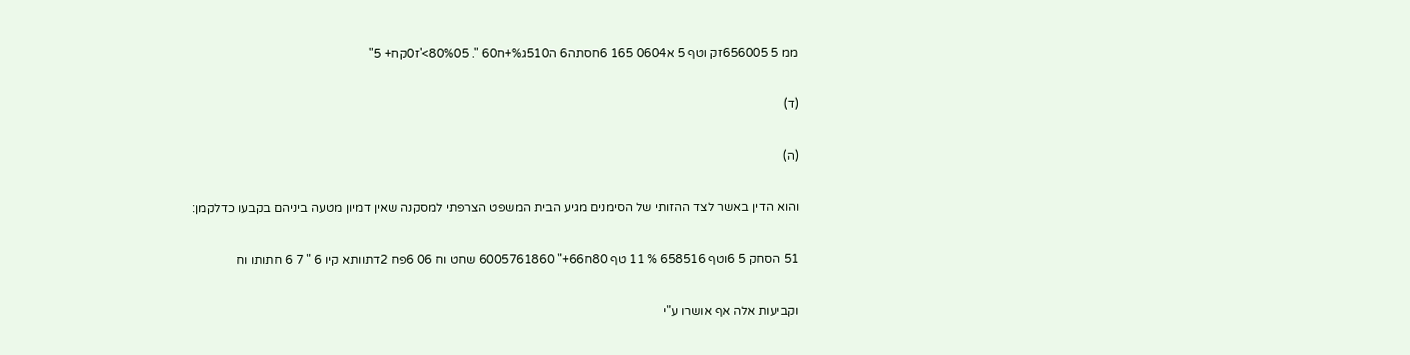ממ 5 656005זק וטף 5 א0604 165 6חסתה6 ה510ג%+ח60 ". 80%05>'ז0קח+ 5"

(ד)

(ה)

והוא הדין באשר לצד ההזותי של הסימנים מגיע הבית המשפט הצרפתי למסקנה שאין דמיון מטעה ביניהם בקבעו כדלקמן:

51 הסחק 5 6וטף 658516 % 11 טף 80ח66+" 6005761860 שחט וח 06 6פח 2דתוותא קיו 6 " 7 6 חתותו וח

וקביעות אלה אף אושרו ע"י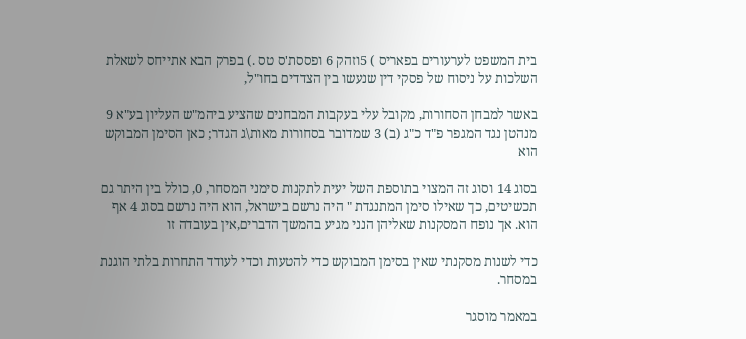בית המשפט לערעורים בפאריס ) 5וזהק 6 ופססת'ס טס .) בפרק הבא אתייחס לשאלת השלכות על ניסוח של פסקי דין שנעשו בין הצדדים בחו"ל,

באשר למבחן הסחורות, מקובל עלי בעקבות המבחנים שהציע ביהמ"ש העליון בע"א 9 מנהטן נגד המגפר פ"ד כ"ג (ב) 3 שמדובר בסחורות מאות\ג הגדר; כאן הסימן המבוקש הוא

בסוג 14 וסוג זה המצוי בתוספת השל יעית לתקנות סימני המסחר, 0, כולל בין היתר גם תכשיטים, כך שאילו סימן המתנגדת " היה נרשם בישראל, הוא היה נרשם בסוג 4 אף הוא. אך נופח המסקנות שאליהן הנני מגיע בהמשך הדברים,אין בעובדה זו

כדי לשנות מסקנתי שאין בסימן המבוקש כדי להטעות וכדי לעודד התחרות בלתי הוגנת במסחר.

במאמר מוסגר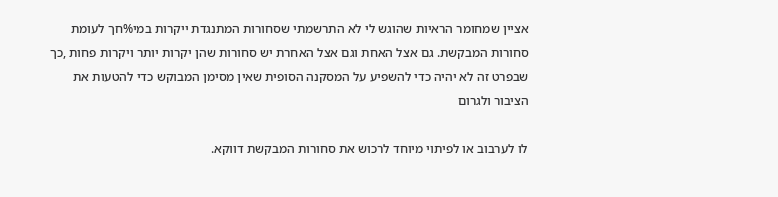אציין שמחומר הראיות שהוגש לי לא התרשמתי שסחורות המתנגדת ייקרות במי%חך לעומת סחורות המבקשת. גם אצל האחת וגם אצל האחרת יש סחורות שהן יקרות יותר ויקרות פחות ,כך שבפרט זה לא יהיה כדי להשפיע על המסקנה הסופית שאין מסימן המבוקש כדי להטעות את הציבור ולגרום

לו לערבוב או לפיתוי מיוחד לרכוש את סחורות המבקשת דווקא.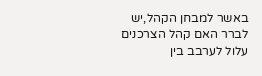באשר למבחן הקהל,יש לברר האם קהל הצרכנים עלול לערבב בין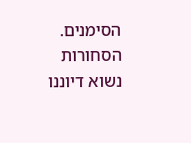הסימנים. הסחורות נשוא דיוננו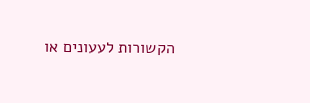הקשורות לעעונים או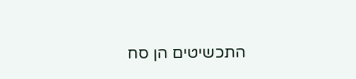התכשיטים הן סח